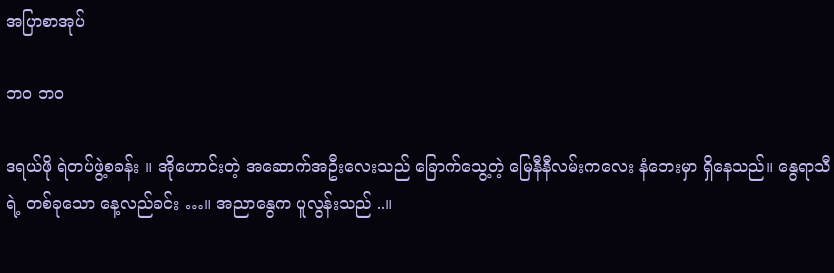အပြာစာအုပ်

ဘဝ ဘဝ

ဒရယ်ဖို ရဲတပ်ဖွဲ့စခန်း ။ အိုဟောင်းတဲ့ အဆောက်အဦးလေးသည် ခြောက်သွေ့တဲ့ မြေနီနီလမ်းကလေး နံဘေးမှာ ရှိနေသည်။ နွေရာသီရဲ့ တစ်ခုသော နေ့လည်ခင်း …။ အညာနွေက ပူလွန်းသည် ..။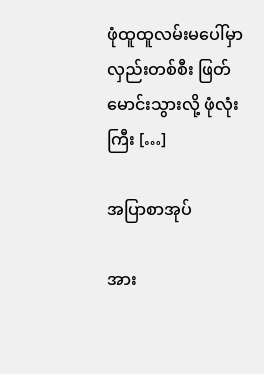ဖုံထူထူလမ်းမပေါ်မှာ လှည်းတစ်စီး ဖြတ်မောင်းသွားလို့ ဖုံလုံးကြီး […]

အပြာစာအုပ်

အား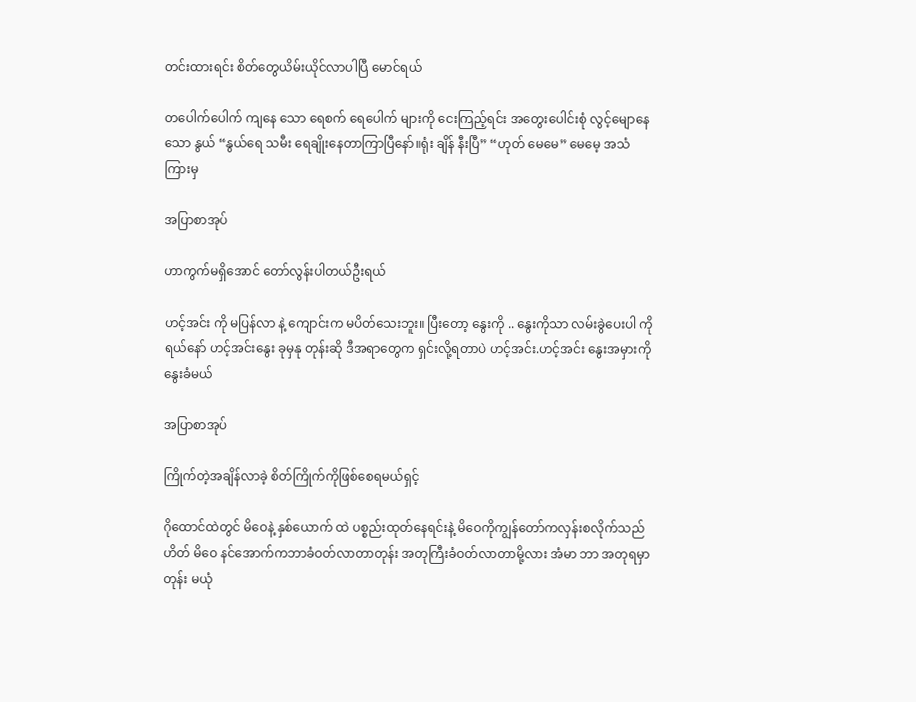တင်းထားရင်း စိတ်တွေယိမ်းယိုင်လာပါပြီ မောင်ရယ်

တပေါက်ပေါက် ကျနေ သော ရေစက် ရေပေါက် များကို ငေးကြည့်ရင်း အတွေးပေါင်းစုံ လွင့်မျောနေသော နွယ် “နွယ်ရေ သမီး ရေချိုးနေတာကြာပြီနော်။ရုံး ချိန် နီးပြီ” “ဟုတ် မေမေ” မေမေ့ အသံ ကြားမှ

အပြာစာအုပ်

ဟာကွက်မရှိအောင် တော်လွန်းပါတယ်ဦးရယ်

ဟင့်အင်း ကို မပြန်လာ နဲ့ ကျောင်းက မပိတ်သေးဘူး။ ပြီးတော့ နွေးကို .. နွေးကိုသာ လမ်းခွဲပေးပါ ကိုရယ်နော် ဟင့်အင်းနွေး ခုမှနု တုန်းဆို ဒီအရာတွေက ရှင်းလို့ရတာပဲ ဟင့်အင်း.ဟင့်အင်း နွေးအမှားကို နွေးခံမယ်

အပြာစာအုပ်

ကြိုက်တဲ့အချိန်လာခဲ့ စိတ်ကြိုက်ကိုဖြစ်စေရမယ်ရှင့်

ဂိုထောင်ထဲတွင် မိဝေနဲ့ နှစ်ယောက် ထဲ ပစ္စည်းထုတ်နေရင်းနဲ့ မိဝေကိုကျွန်တော်ကလှန်းစလိုက်သည်ဟိတ် မိဝေ နင်အောက်ကဘာခံဝတ်လာတာတုန်း အတုကြီးခံဝတ်လာတာမို့လား အံမာ ဘာ အတုရမှာတုန်း မယုံ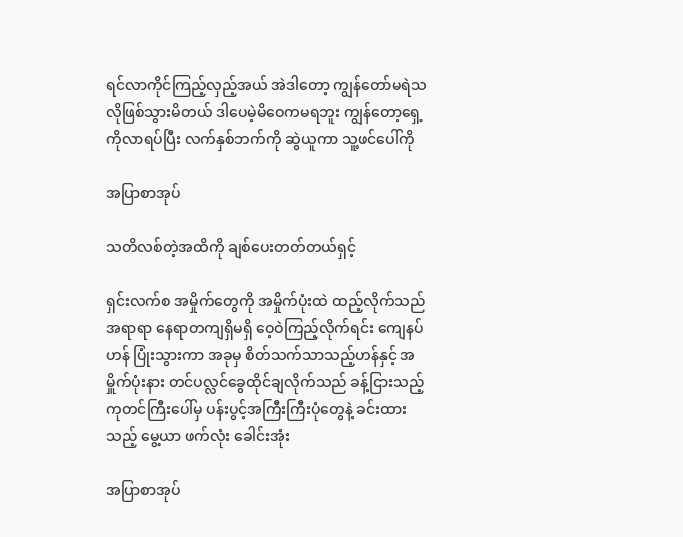ရင်လာကိုင်ကြည့်လှည့်အယ် အဲဒါတော့ ကျွန်တော်မရဲသလိုဖြစ်သွားမိတယ် ဒါပေမဲ့မိဝေကမရဘူး ကျွန်တော့ရှေ့ကိုလာရပ်ပြီး လက်နှစ်ဘက်ကို ဆွဲယူကာ သူ့ဖင်ပေါ်ကို

အပြာစာအုပ်

သတိလစ်တဲ့အထိကို ချစ်ပေးတတ်တယ်ရှင့်

ရှင်းလက်စ အမှိုက်တွေကို အမှိုက်ပုံးထဲ ထည့်လိုက်သည် အရာရာ နေရာတကျရှိမရှိ ဝေ့ဝဲကြည့်လိုက်ရင်း ကျေနပ်ဟန် ပြုံးသွားကာ အခုမှ စိတ်သက်သာသည့်ဟန်နှင့် အမှိူက်ပုံးနား တင်ပလ္လင်ခွေထိုင်ချလိုက်သည် ခန့်ငြားသည့် ကုတင်ကြီးပေါ်မှ ပန်းပွင့်အကြီးကြီးပုံတွေနဲ့ ခင်းထားသည့် မွေ့ယာ ဖက်လုံး ခေါင်းအုံး

အပြာစာအုပ်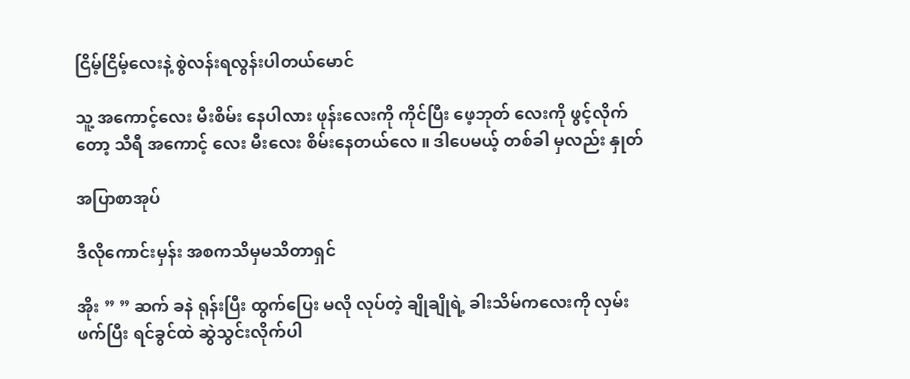ငြိမ့်ငြိမ့်လေးနဲ့ စွဲလန်းရလွန်းပါတယ်မောင်

သူ့ အကောင့်လေး မီးစိမ်း နေပါလား ဖုန်းလေးကို ကိုင်ပြီး ဖေ့ဘုတ် လေးကို ဖွင့်လိုက် တော့ သီရီ အကောင့် လေး မီးလေး စိမ်းနေတယ်လေ ။ ဒါပေမယ့် တစ်ခါ မှလည်း နှုတ်

အပြာစာအုပ်

ဒီလိုကောင်းမှန်း အစကသိမှမသိတာရှင်

အိုး ” ” ဆက် ခနဲ ရုန်းပြီး ထွက်ပြေး မလို လုပ်တဲ့ ချိုချိုရဲ့ ခါးသိမ်ကလေးကို လှမ်းဖက်ပြီး ရင်ခွင်ထဲ ဆွဲသွင်းလိုက်ပါ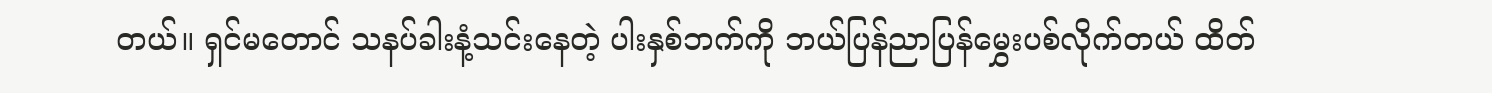တယ်။ ရှင်မတောင် သနပ်ခါးနံ့သင်းနေတဲ့ ပါးနှစ်ဘက်ကို ဘယ်ပြန်ညာပြန်မွှေးပစ်လိုက်တယ် ထိတ်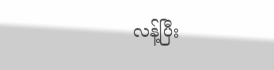လန့်ပြီး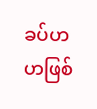ခပ်ဟဟဖြစ်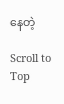နေတဲ့

Scroll to Top